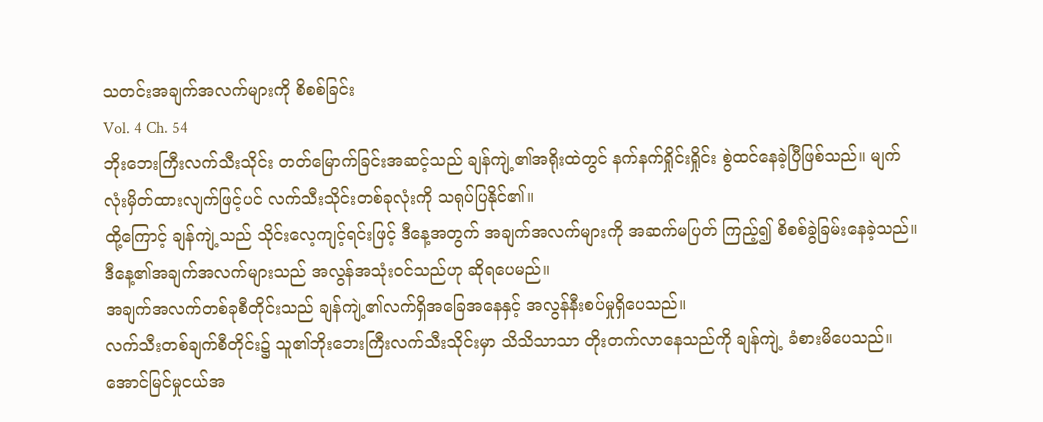သတင်းအချက်အလက်များကို စိစစ်ခြင်း
Vol. 4 Ch. 54
ဘိုးဘေးကြီးလက်သီးသိုင်း တတ်မြောက်ခြင်းအဆင့်သည် ချန်ကျဲ့၏အရိုးထဲတွင် နက်နက်ရှိုင်းရှိုင်း စွဲထင်နေခဲ့ပြီဖြစ်သည်။ မျက်လုံးမှိတ်ထားလျက်ဖြင့်ပင် လက်သီးသိုင်းတစ်ခုလုံးကို သရုပ်ပြနိုင်၏။
ထို့ကြောင့် ချန်ကျဲ့သည် သိုင်းလေ့ကျင့်ရင်းဖြင့် ဒီနေ့အတွက် အချက်အလက်များကို အဆက်မပြတ် ကြည့်၍ စိစစ်ခွဲခြမ်းနေခဲ့သည်။ ဒီနေ့၏အချက်အလက်များသည် အလွန်အသုံးဝင်သည်ဟု ဆိုရပေမည်။
အချက်အလက်တစ်ခုစီတိုင်းသည် ချန်ကျဲ့၏လက်ရှိအခြေအနေနှင့် အလွန်နီးစပ်မှုရှိပေသည်။
လက်သီးတစ်ချက်စီတိုင်း၌ သူ၏ဘိုးဘေးကြီးလက်သီးသိုင်းမှာ သိသိသာသာ တိုးတက်လာနေသည်ကို ချန်ကျဲ့ ခံစားမိပေသည်။ အောင်မြင်မှုငယ်အ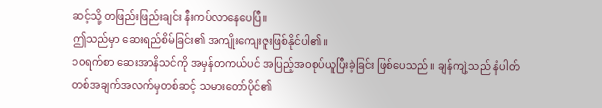ဆင့်သို့ တဖြည်းဖြည်းချင်း နီးကပ်လာနေပေပြီ။
ဤသည်မှာ ဆေးရည်စိမ်ခြင်း၏ အကျိုးကျေးဇူးဖြစ်နိုင်ပါ၏။
၁၀ရက်စာ ဆေးအာနိသင်ကို အမှန်တကယ်ပင် အပြည့်အဝစုပ်ယူပြီးခဲ့ခြင်း ဖြစ်ပေသည်။ ချန်ကျဲ့သည် နံပါတ်တစ်အချက်အလက်မှတစ်ဆင့် သမားတော်ပိုင်၏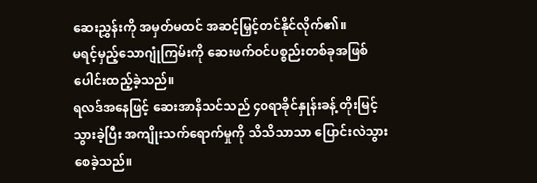ဆေးညွှန်းကို အမှတ်မထင် အဆင့်မြှင့်တင်နိုင်လိုက်၏။
မရင့်မှည့်သောဂျုံကြမ်းကို ဆေးဖက်ဝင်ပစ္စည်းတစ်ခုအဖြစ် ပေါင်းထည့်ခဲ့သည်။
ရလဒ်အနေဖြင့် ဆေးအာနိသင်သည် ၄၀ရာခိုင်နှုန်းခန့် တိုးမြင့်သွားခဲ့ပြီး အကျိုးသက်ရောက်မှုကို သိသိသာသာ ပြောင်းလဲသွားစေခဲ့သည်။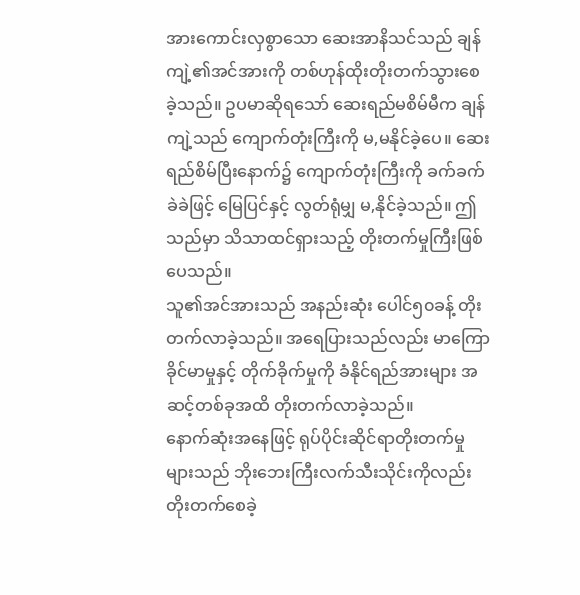အားကောင်းလှစွာသော ဆေးအာနိသင်သည် ချန်ကျဲ့၏အင်အားကို တစ်ဟုန်ထိုးတိုးတက်သွားစေခဲ့သည်။ ဥပမာဆိုရသော် ဆေးရည်မစိမ်မီက ချန်ကျဲ့သည် ကျောက်တုံးကြီးကို မ,မနိုင်ခဲ့ပေ။ ဆေးရည်စိမ်ပြီးနောက်၌ ကျောက်တုံးကြီးကို ခက်ခက်ခဲခဲဖြင့် မြေပြင်နှင့် လွတ်ရုံမျှ မ,နိုင်ခဲ့သည်။ ဤသည်မှာ သိသာထင်ရှားသည့် တိုးတက်မှုကြီးဖြစ်ပေသည်။
သူ၏အင်အားသည် အနည်းဆုံး ပေါင်၅၀ခန့် တိုးတက်လာခဲ့သည်။ အရေပြားသည်လည်း မာကြောခိုင်မာမှုနှင့် တိုက်ခိုက်မှုကို ခံနိုင်ရည်အားများ အဆင့်တစ်ခုအထိ တိုးတက်လာခဲ့သည်။
နောက်ဆုံးအနေဖြင့် ရုပ်ပိုင်းဆိုင်ရာတိုးတက်မှုများသည် ဘိုးဘေးကြီးလက်သီးသိုင်းကိုလည်း တိုးတက်စေခဲ့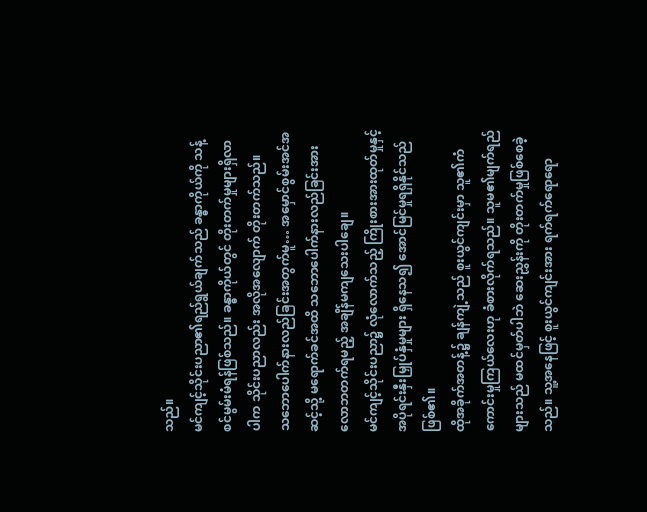သည်။
မင်ကျင့်သိုင်းပညာ၏ရည်ရွယ်ချက်သည် ခန္ဓာကိုယ်ကို သန့်စင်မွမ်းမံရန်ဖြစ်သည်။ ခန္ဓာကိုယ်တွင် တိုးတက်မှုများရှိလာပါက သိုင်းပညာလည်း အလိုအလျောက် တိုးတက်သည်။
သဘောပေါက်နားလည်ခြင်းအတွက်မူ… အမှောင်စွမ်းအင်အဆင့်သို့ မရောက်ခင်အထိ သဘောပေါက်နားလည်ခြင်းအား လောဘတက်ရမည့် အချိန်မကျသေးပါချေ။
မင်ကျင့်သိုင်းပညာ၌ လုံလောက်သည့် ကြိုးစားအားထုတ်မှုနှင့် အပိုရင်းနှီးမြှုပ်နှံမှုများ ရှိနေသ၍ အောင်မြင်မှုရရှိနိုင်သည်ဖြစ်၏။
ထိုအခိုက်အတန့်၌ ချန်ကျဲ့သည် စူးယွင်ကျင်းမှာ သူ၏ကံကောင်းမှုကြယ်လေးဟု ခံစားလိုက်ရသည်။ သူမ၏မျက်ရည်များသည် မထင်မှတ်ပါဘဲ ဆေးညွှန်းကို တိုးတက်မှုဖြစ်စေခဲ့သည်။ သူ့အနေဖြင့် စူးယွင်ကျင်းအား ရက်ရက်ရောရော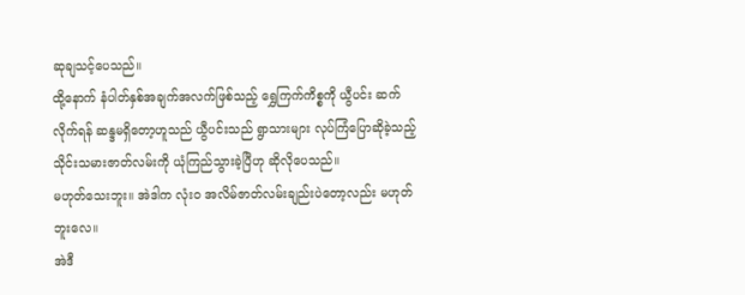ဆုချသင့်ပေသည်။
ထို့နောက် နံပါတ်နှစ်အချက်အလက်ဖြစ်သည့် ရွှေကြက်ကိစ္စကို ယွီပင်း ဆက်လိုက်ရန် ဆန္ဒမရှိတော့ဟူသည် ယွီပင်းသည် ရွာသားများ လုပ်ကြံပြောဆိုခဲ့သည့် သိုင်းသမားဇာတ်လမ်းကို ယုံကြည်သွားခဲ့ပြီဟု ဆိုလိုပေသည်။
မဟုတ်သေးဘူး။ အဲဒါက လုံးဝ အလိမ်ဇာတ်လမ်းချည်းပဲတော့လည်း မဟုတ်ဘူးလေ။
အဲဒီ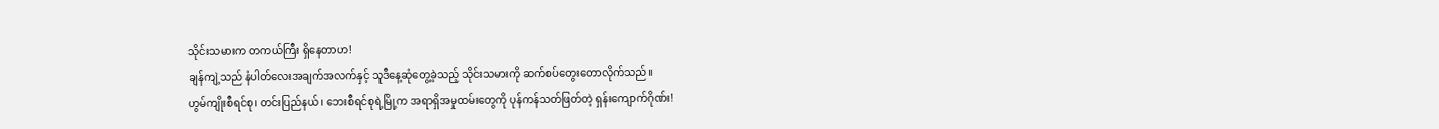သိုင်းသမားက တကယ်ကြီး ရှိနေတာဟ!
ချန်ကျဲ့သည် နံပါတ်လေးအချက်အလက်နှင့် သူဒီနေ့ဆုံတွေ့ခဲ့သည့် သိုင်းသမားကို ဆက်စပ်တွေးတောလိုက်သည်။
ဟွမ်ကျိုးစီရင်စု၊ တင်းပြည်နယ်၊ ဘေးစီရင်စုရဲ့မြို့က အရာရှိအမှုထမ်းတွေကို ပုန်ကန်သတ်ဖြတ်တဲ့ ရှန်းကျောက်ဂိုဏ်း!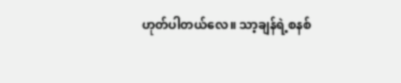ဟုတ်ပါတယ်လေ။ သာ့ချန်ရဲ့စနစ်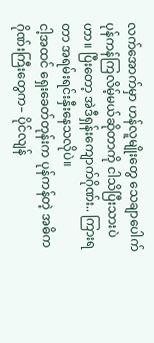လက်အောက်မှာ ဟန်လူမျိုးတွေ သေချာပေါက် ပုန်ကန်ကြလိမ့်မယ်ဆိုတာကို ငါသိပြီးသားပဲဟာ။ ပြီးတော့ အဲဒီရှန်းကျောက်ဂိုဏ်း.. ကြားရတာ အရမ်းရင်းနှီးနေသလိုပဲ။
ငါ့အထင် ရှေးခေတ်တုန်းက ပုန်ကန်တဲ့ အဓိကဂိုဏ်းကြီးတွေက– ပိုင်လျန်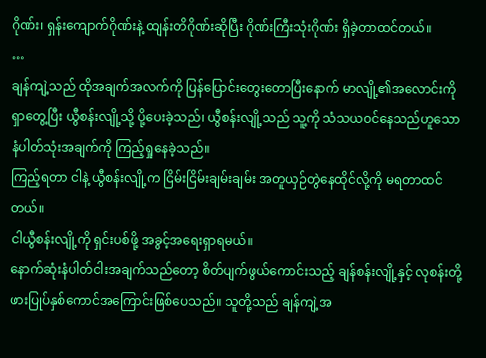ဂိုဏ်း၊ ရှန်းကျောက်ဂိုဏ်းနဲ့ ထျန်းတိဂိုဏ်းဆိုပြီး ဂိုဏ်းကြီးသုံးဂိုဏ်း ရှိခဲ့တာထင်တယ်။
…
ချန်ကျဲ့သည် ထိုအချက်အလက်ကို ပြန်ပြောင်းတွေးတောပြီးနောက် မာလျို့၏အလောင်းကို ရှာတွေ့ပြီး ယွီစန်းလျို့သို့ ပို့ပေးခဲ့သည်၊ ယွီစန်းလျို့သည် သူ့ကို သံသယဝင်နေသည်ဟူသော နံပါတ်သုံးအချက်ကို ကြည့်ရှုနေခဲ့သည်။
ကြည့်ရတာ ငါနဲ့ ယွီစန်းလျို့က ငြိမ်းငြိမ်းချမ်းချမ်း အတူယှဉ်တွဲနေထိုင်လို့ကို မရတာထင်တယ်။
ငါယွီစန်းလျို့ကို ရှင်းပစ်ဖို့ အခွင့်အရေးရှာရမယ်။
နောက်ဆုံးနံပါတ်ငါးအချက်သည်တော့ စိတ်ပျက်ဖွယ်ကောင်းသည့် ချန်စန်းလျို့နှင့် လုစန်းတို့ ဖားပြုပ်နှစ်ကောင်အကြောင်းဖြစ်ပေသည်။ သူတို့သည် ချန်ကျဲ့အ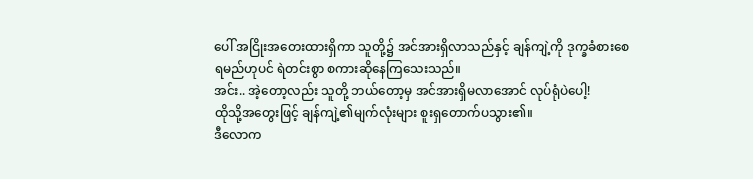ပေါ် အငြိုးအတေးထားရှိကာ သူတို့၌ အင်အားရှိလာသည်နှင့် ချန်ကျဲ့ကို ဒုက္ခခံစားစေရမည်ဟုပင် ရဲတင်းစွာ စကားဆိုနေကြသေးသည်။
အင်း.. အဲ့တော့လည်း သူတို့ ဘယ်တော့မှ အင်အားရှိမလာအောင် လုပ်ရုံပဲပေါ့!
ထိုသို့အတွေးဖြင့် ချန်ကျဲ့၏မျက်လုံးများ စူးရှတောက်ပသွား၏။
ဒီလောက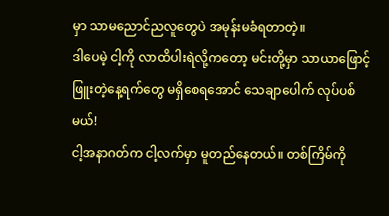မှာ သာမညောင်ညလူတွေပဲ အမုန်းမခံရတာတဲ့။
ဒါပေမဲ့ ငါ့ကို လာထိပါးရဲလို့ကတော့ မင်းတို့မှာ သာယာဖြောင့်ဖြူးတဲ့နေ့ရက်တွေ မရှိစေရအောင် သေချာပေါက် လုပ်ပစ်မယ်!
ငါ့အနာဂတ်က ငါ့လက်မှာ မူတည်နေတယ်။ တစ်ကြိမ်ကို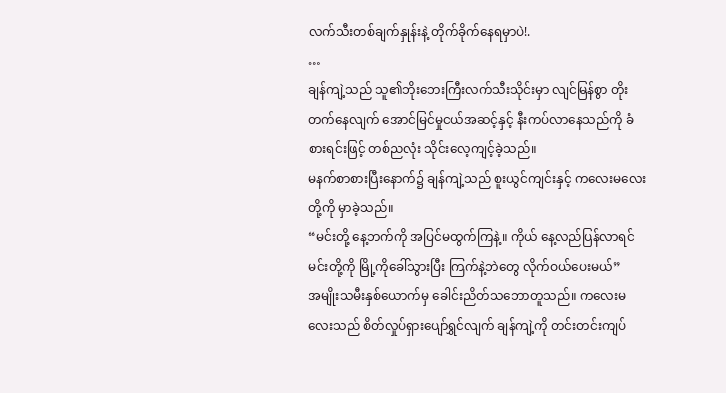လက်သီးတစ်ချက်နှုန်းနဲ့ တိုက်ခိုက်နေရမှာပဲ!.
…
ချန်ကျဲ့သည် သူ၏ဘိုးဘေးကြီးလက်သီးသိုင်းမှာ လျင်မြန်စွာ တိုးတက်နေလျက် အောင်မြင်မှုငယ်အဆင့်နှင့် နီးကပ်လာနေသည်ကို ခံစားရင်းဖြင့် တစ်ညလုံး သိုင်းလေ့ကျင့်ခဲ့သည်။
မနက်စာစားပြီးနောက်၌ ချန်ကျဲ့သည် စူးယွင်ကျင်းနှင့် ကလေးမလေးတို့ကို မှာခဲ့သည်။
“မင်းတို့ နေ့ဘက်ကို အပြင်မထွက်ကြနဲ့။ ကိုယ် နေ့လည်ပြန်လာရင် မင်းတို့ကို မြို့ကိုခေါ်သွားပြီး ကြက်နဲ့ဘဲတွေ လိုက်ဝယ်ပေးမယ်”
အမျိုးသမီးနှစ်ယောက်မှ ခေါင်းညိတ်သဘောတူသည်။ ကလေးမလေးသည် စိတ်လှုပ်ရှားပျော်ရွှင်လျက် ချန်ကျဲ့ကို တင်းတင်းကျပ်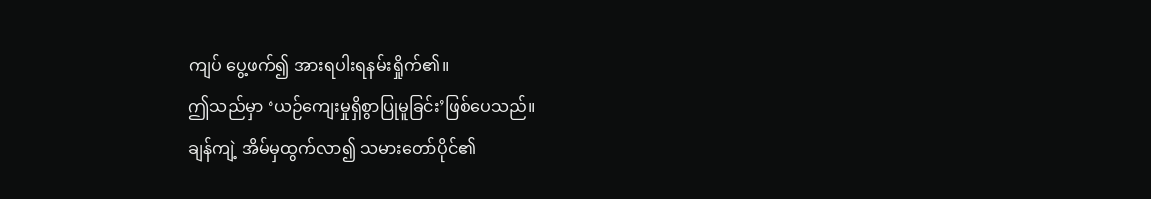ကျပ် ပွေ့ဖက်၍ အားရပါးရနမ်းရှိုက်၏။
ဤသည်မှာ ‘ယဉ်ကျေးမှုရှိစွာပြုမူခြင်း’ဖြစ်ပေသည်။
ချန်ကျဲ့ အိမ်မှထွက်လာ၍ သမားတော်ပိုင်၏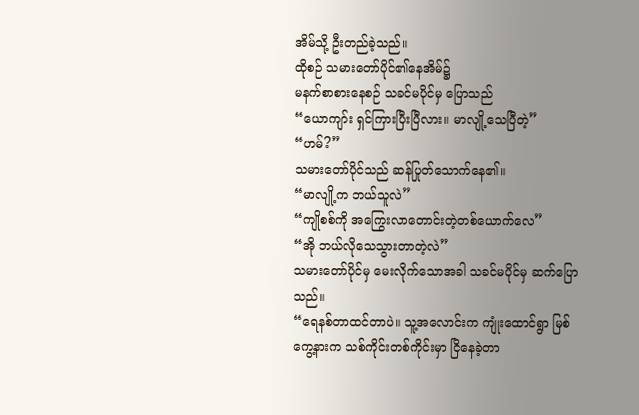အိမ်သို့ ဦးတည်ခဲ့သည်။
ထိုစဉ် သမားတော်ပိုင်၏နေအိမ်၌
မနက်စာစားနေစဉ် သခင်မပိုင်မှ ပြောသည်
“ယောကျာ်း ရှင်ကြားပြီးပြီလား။ မာလျို့သေပြီတဲ့”
“ဟမ်?”
သမားတော်ပိုင်သည် ဆန်ပြုတ်သောက်နေ၏။
“မာလျို့က ဘယ်သူလဲ”
“ကျိုစစ်ကို အကြွေးလာတောင်းတဲ့တစ်ယောက်လေ”
“အို ဘယ်လိုသေသွားတာတဲ့လဲ”
သမားတော်ပိုင်မှ မေးလိုက်သောအခါ သခင်မပိုင်မှ ဆက်ပြောသည်။
“ရေနစ်တာထင်တာပဲ။ သူ့အလောင်းက ကျုံးထောင်ရွာ မြစ်ကွေ့နားက သစ်ကိုင်းတစ်ကိုင်းမှာ ငြိနေခဲ့တာ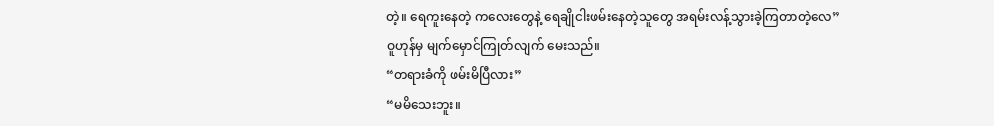တဲ့။ ရေကူးနေတဲ့ ကလေးတွေနဲ့ ရေချိုငါးဖမ်းနေတဲ့သူတွေ အရမ်းလန့်သွားခဲ့ကြတာတဲ့လေ”
ဝူဟုန်မှ မျက်မှောင်ကြုတ်လျက် မေးသည်။
“တရားခံကို ဖမ်းမိပြီလား”
“မမိသေးဘူး။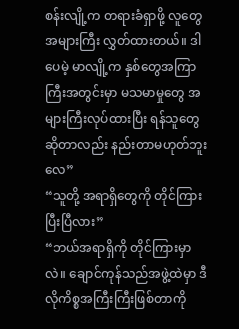စန်းလျို့က တရားခံရှာဖို့ လူတွေအများကြီး လွှတ်ထားတယ်။ ဒါပေမဲ့ မာလျို့က နှစ်တွေအကြာကြီးအတွင်းမှာ မသမာမှုတွေ အများကြီးလုပ်ထားပြီး ရန်သူတွေဆိုတာလည်း နည်းတာမဟုတ်ဘူးလေ”
“သူတို့ အရာရှိတွေကို တိုင်ကြားပြီးပြီလား”
“ဘယ်အရာရှိကို တိုင်ကြားမှာလဲ။ ချောင်ကုန်သည်အဖွဲ့ထဲမှာ ဒီလိုကိစ္စအကြီးကြီးဖြစ်တာကို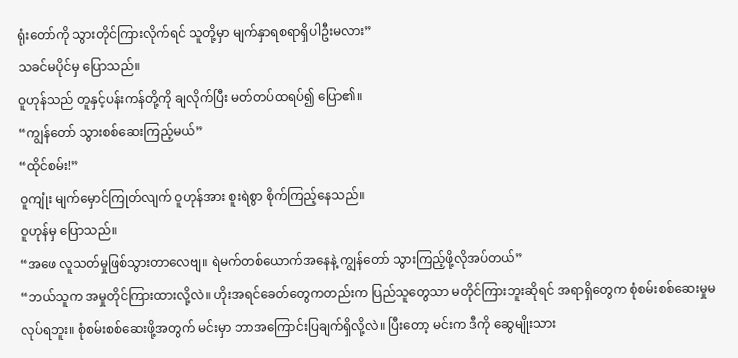ရုံးတော်ကို သွားတိုင်ကြားလိုက်ရင် သူတို့မှာ မျက်နှာရစရာရှိပါဦးမလား”
သခင်မပိုင်မှ ပြောသည်။
ဝူဟုန်သည် တူနှင့်ပန်းကန်တို့ကို ချလိုက်ပြီး မတ်တပ်ထရပ်၍ ပြော၏။
“ကျွန်တော် သွားစစ်ဆေးကြည့်မယ်”
“ထိုင်စမ်း!”
ဝူကျုံး မျက်မှောင်ကြုတ်လျက် ဝူဟုန်အား စူးရဲစွာ စိုက်ကြည့်နေသည်။
ဝူဟုန်မှ ပြောသည်။
“အဖေ လူသတ်မှုဖြစ်သွားတာလေဗျ။ ရဲမက်တစ်ယောက်အနေနဲ့ ကျွန်တော် သွားကြည့်ဖို့လိုအပ်တယ်”
“ဘယ်သူက အမှုတိုင်ကြားထားလို့လဲ။ ဟိုးအရင်ခေတ်တွေကတည်းက ပြည်သူတွေသာ မတိုင်ကြားဘူးဆိုရင် အရာရှိတွေက စုံစမ်းစစ်ဆေးမှုမလုပ်ရဘူး။ စုံစမ်းစစ်ဆေးဖို့အတွက် မင်းမှာ ဘာအကြောင်းပြချက်ရှိလို့လဲ။ ပြီးတော့ မင်းက ဒီကို ဆွေမျိုးသား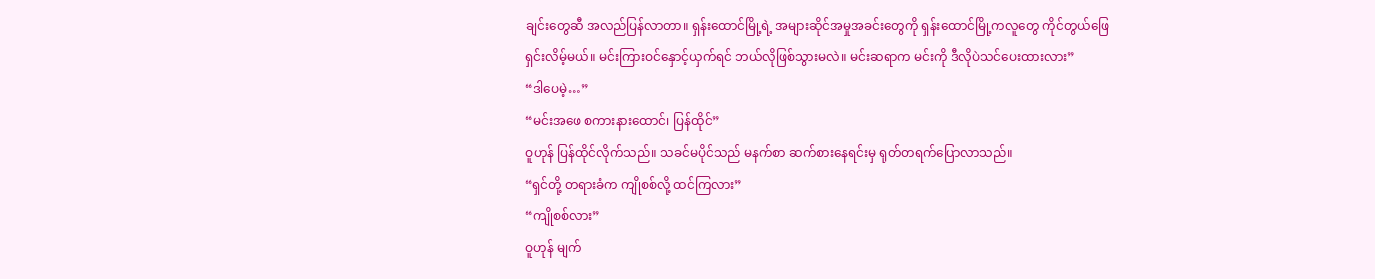ချင်းတွေဆီ အလည်ပြန်လာတာ။ ရှန်းထောင်မြို့ရဲ့ အများဆိုင်အမှုအခင်းတွေကို ရှန်းထောင်မြို့ကလူတွေ ကိုင်တွယ်ဖြေရှင်းလိမ့်မယ်။ မင်းကြားဝင်နှောင့်ယှက်ရင် ဘယ်လိုဖြစ်သွားမလဲ။ မင်းဆရာက မင်းကို ဒီလိုပဲသင်ပေးထားလား”
“ဒါပေမဲ့…”
“မင်းအဖေ စကားနားထောင်၊ ပြန်ထိုင်”
ဝူဟုန် ပြန်ထိုင်လိုက်သည်။ သခင်မပိုင်သည် မနက်စာ ဆက်စားနေရင်းမှ ရုတ်တရက်ပြောလာသည်။
“ရှင်တို့ တရားခံက ကျိုစစ်လို့ ထင်ကြလား”
“ကျိုစစ်လား”
ဝူဟုန် မျက်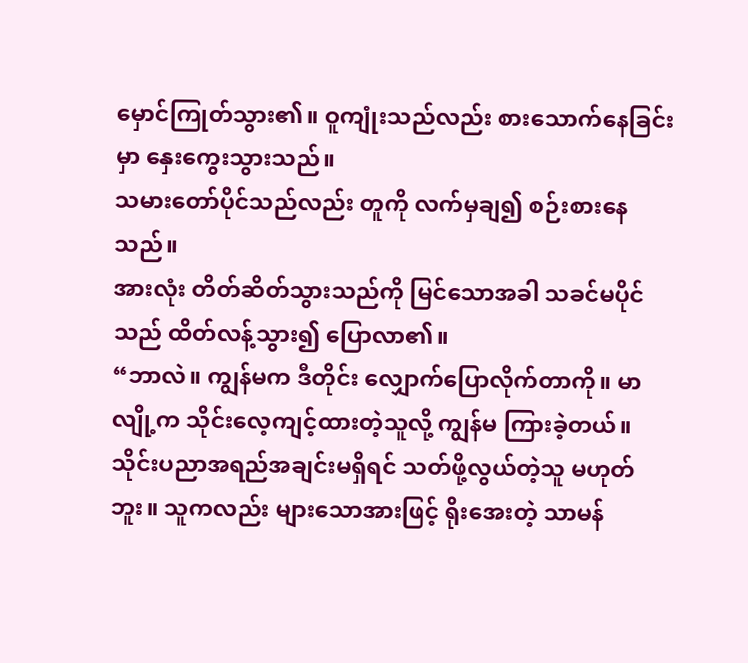မှောင်ကြုတ်သွား၏။ ဝူကျုံးသည်လည်း စားသောက်နေခြင်းမှာ နှေးကွေးသွားသည်။
သမားတော်ပိုင်သည်လည်း တူကို လက်မှချ၍ စဉ်းစားနေသည်။
အားလုံး တိတ်ဆိတ်သွားသည်ကို မြင်သောအခါ သခင်မပိုင်သည် ထိတ်လန့်သွား၍ ပြောလာ၏။
“ဘာလဲ။ ကျွန်မက ဒီတိုင်း လျှောက်ပြောလိုက်တာကို။ မာလျို့က သိုင်းလေ့ကျင့်ထားတဲ့သူလို့ ကျွန်မ ကြားခဲ့တယ်။ သိုင်းပညာအရည်အချင်းမရှိရင် သတ်ဖို့လွယ်တဲ့သူ မဟုတ်ဘူး။ သူကလည်း များသောအားဖြင့် ရိုးအေးတဲ့ သာမန်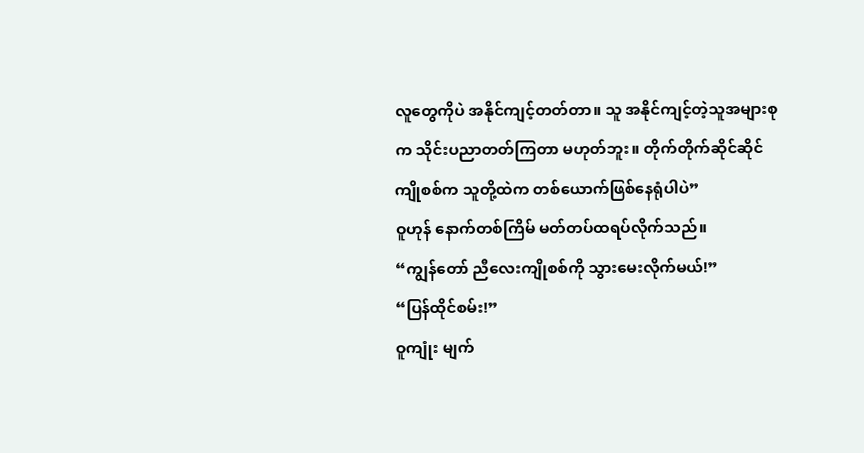လူတွေကိုပဲ အနိုင်ကျင့်တတ်တာ။ သူ အနိုင်ကျင့်တဲ့သူအများစုက သိုင်းပညာတတ်ကြတာ မဟုတ်ဘူး။ တိုက်တိုက်ဆိုင်ဆိုင် ကျိုစစ်က သူတို့ထဲက တစ်ယောက်ဖြစ်နေရုံပါပဲ”
ဝူဟုန် နောက်တစ်ကြိမ် မတ်တပ်ထရပ်လိုက်သည်။
“ကျွန်တော် ညီလေးကျိုစစ်ကို သွားမေးလိုက်မယ်!”
“ပြန်ထိုင်စမ်း!”
ဝူကျုံး မျက်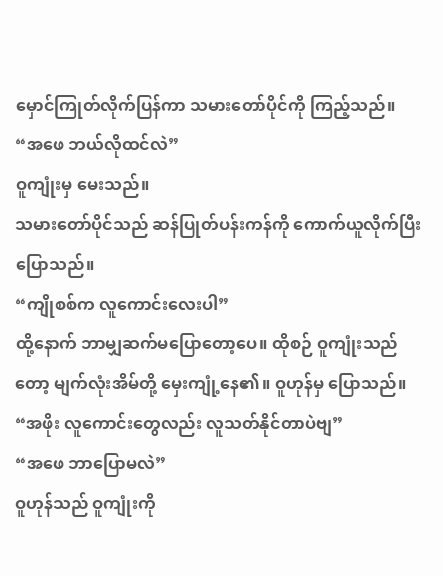မှောင်ကြုတ်လိုက်ပြန်ကာ သမားတော်ပိုင်ကို ကြည့်သည်။
“အဖေ ဘယ်လိုထင်လဲ”
ဝူကျုံးမှ မေးသည်။
သမားတော်ပိုင်သည် ဆန်ပြုတ်ပန်းကန်ကို ကောက်ယူလိုက်ပြီး ပြောသည်။
“ကျိုစစ်က လူကောင်းလေးပါ”
ထို့နောက် ဘာမျှဆက်မပြောတော့ပေ။ ထိုစဉ် ဝူကျုံးသည်တော့ မျက်လုံးအိမ်တို့ မှေးကျုံ့နေ၏။ ဝူဟုန်မှ ပြောသည်။
“အဖိုး လူကောင်းတွေလည်း လူသတ်နိုင်တာပဲဗျ”
“အဖေ ဘာပြောမလဲ”
ဝူဟုန်သည် ဝူကျုံးကို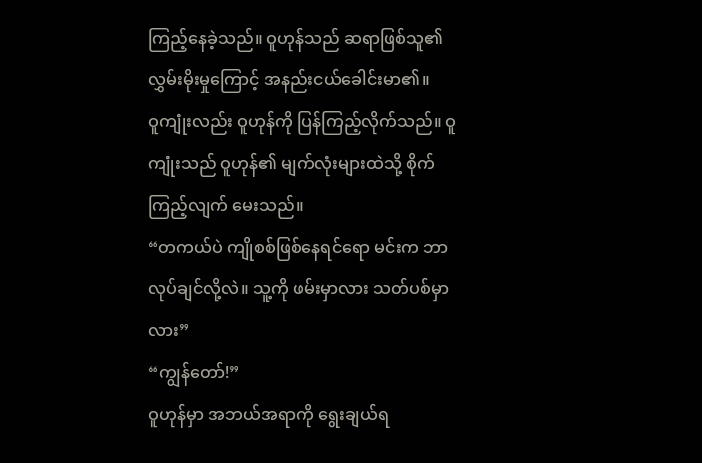ကြည့်နေခဲ့သည်။ ဝူဟုန်သည် ဆရာဖြစ်သူ၏ လွှမ်းမိုးမှုကြောင့် အနည်းငယ်ခေါင်းမာ၏။
ဝူကျုံးလည်း ဝူဟုန်ကို ပြန်ကြည့်လိုက်သည်။ ဝူကျုံးသည် ဝူဟုန်၏ မျက်လုံးများထဲသို့ စိုက်ကြည့်လျက် မေးသည်။
“တကယ်ပဲ ကျိုစစ်ဖြစ်နေရင်ရော မင်းက ဘာလုပ်ချင်လို့လဲ။ သူ့ကို ဖမ်းမှာလား သတ်ပစ်မှာလား”
“ကျွန်တော်!”
ဝူဟုန်မှာ အဘယ်အရာကို ရွေးချယ်ရ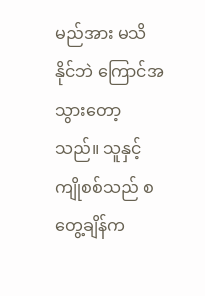မည်အား မသိနိုင်ဘဲ ကြောင်အသွားတော့သည်။ သူနှင့် ကျိုစစ်သည် စတွေ့ချိန်က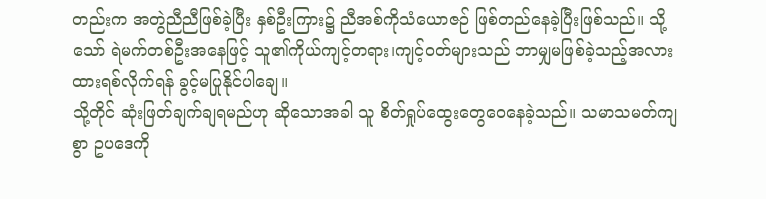တည်းက အတွဲညီညီဖြစ်ခဲ့ပြီး နှစ်ဦးကြား၌ ညီအစ်ကိုသံယောဇဉ် ဖြစ်တည်နေခဲ့ပြီးဖြစ်သည်။ သို့သော် ရဲမက်တစ်ဦးအနေဖြင့် သူ၏ကိုယ်ကျင့်တရား၊ကျင့်ဝတ်များသည် ဘာမျှမဖြစ်ခဲ့သည့်အလား ထားရစ်လိုက်ရန် ခွင့်မပြုနိုင်ပါချေ။
သို့တိုင် ဆုံးဖြတ်ချက်ချရမည်ဟု ဆိုသောအခါ သူ စိတ်ရှုပ်ထွေးတွေဝေနေခဲ့သည်။ သမာသမတ်ကျစွာ ဥပဒေကို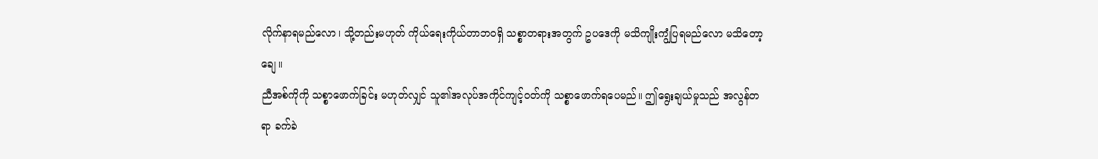လိုက်နာရမည်လော၊ သို့တည်းမဟုတ် ကိုယ်ရေးကိုယ်တာဘဝရှိ သစ္စာတရားအတွက် ဥပဒေကို မသိကျိုးကျွံပြရမည်လော မသိတော့ချေ။
ညီအစ်ကိုကို သစ္စာဖောက်ခြင်း မဟုတ်လျှင် သူ၏အလုပ်အကိုင်ကျင့်ဝတ်ကို သစ္စာဖောက်ရပေမည်။ ဤရွေးချယ်မှုသည် အလွန်တရာ ခက်ခဲ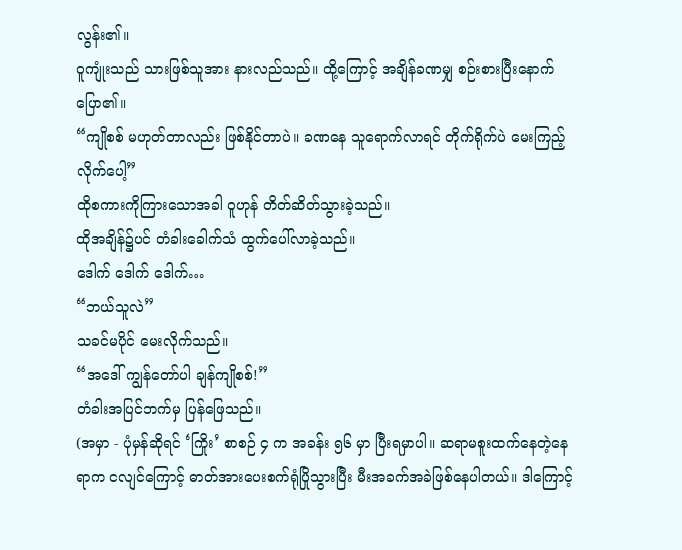လွန်း၏။
ဝူကျုံးသည် သားဖြစ်သူအား နားလည်သည်။ ထို့ကြောင့် အချိန်ခဏမျှ စဉ်းစားပြီးနောက် ပြော၏။
“ကျိုစစ် မဟုတ်တာလည်း ဖြစ်နိုင်တာပဲ။ ခဏနေ သူရောက်လာရင် တိုက်ရိုက်ပဲ မေးကြည့်လိုက်ပေါ့”
ထိုစကားကိုကြားသောအခါ ဝူဟုန် တိတ်ဆိတ်သွားခဲ့သည်။
ထိုအချိန်၌ပင် တံခါးခေါက်သံ ထွက်ပေါ်လာခဲ့သည်။
ဒေါက် ဒေါက် ဒေါက်…
“ဘယ်သူလဲ”
သခင်မပိုင် မေးလိုက်သည်။
“အဒေါ် ကျွန်တော်ပါ ချန်ကျိုစစ်!”
တံခါးအပြင်ဘက်မှ ပြန်ဖြေသည်။
(အမှာ - ပုံမှန်ဆိုရင် ‘ကြိုး’ စာစဉ် ၄ က အခန်း ၅၆ မှာ ပြီးရမှာပါ။ ဆရာမစူးထက်နေတဲ့နေရာက ငလျင်ကြောင့် ဓာတ်အားပေးစက်ရုံပြိုသွားပြီး မီးအခက်အခဲဖြစ်နေပါတယ်။ ဒါကြောင့်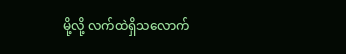မို့လို့ လက်ထဲရှိသလောက်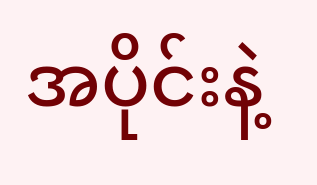အပိုင်းနဲ့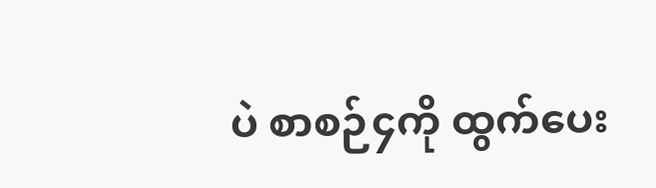ပဲ စာစဉ်၄ကို ထွက်ပေး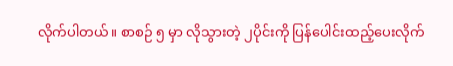လိုက်ပါတယ်။ စာစဉ် ၅ မှာ လိုသွားတဲ့ ၂ပိုင်းကို ပြန်ပေါင်းထည့်ပေးလိုက်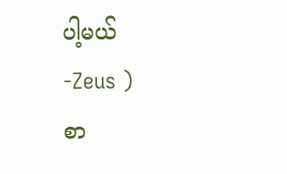ပါ့မယ်
-Zeus )
စာ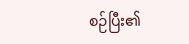စဉ်ပြီး၏